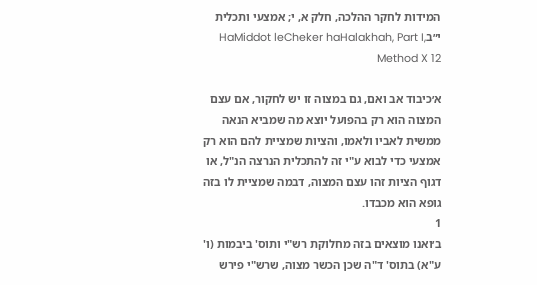המידות לחקר ההלכה, חלק א, י; אמצעי ותכלית י״בHaMiddot leCheker haHalakhah, Part I, Method X 12

א׳כיבוד אב ואם, גם במצוה זו יש לחקור, אם עצם המצוה הוא רק בהפועל יוצא מה שמביא הנאה ממשית לאביו ולאמו, והציות שמציית להם הוא רק אמצעי כדי לבוא ע"י זה להתכלית הנרצה הנ"ל, או דגוף הציות זהו עצם המצוה, דבמה שמציית לו בזה גופא הוא מכבדו.
1
ב׳ואנו מוצאים בזה מחלוקת רש"י ותוס' ביבמות (ו' ע"א) בתוס' ד"ה שכן הכשר מצוה, שרש"י פירש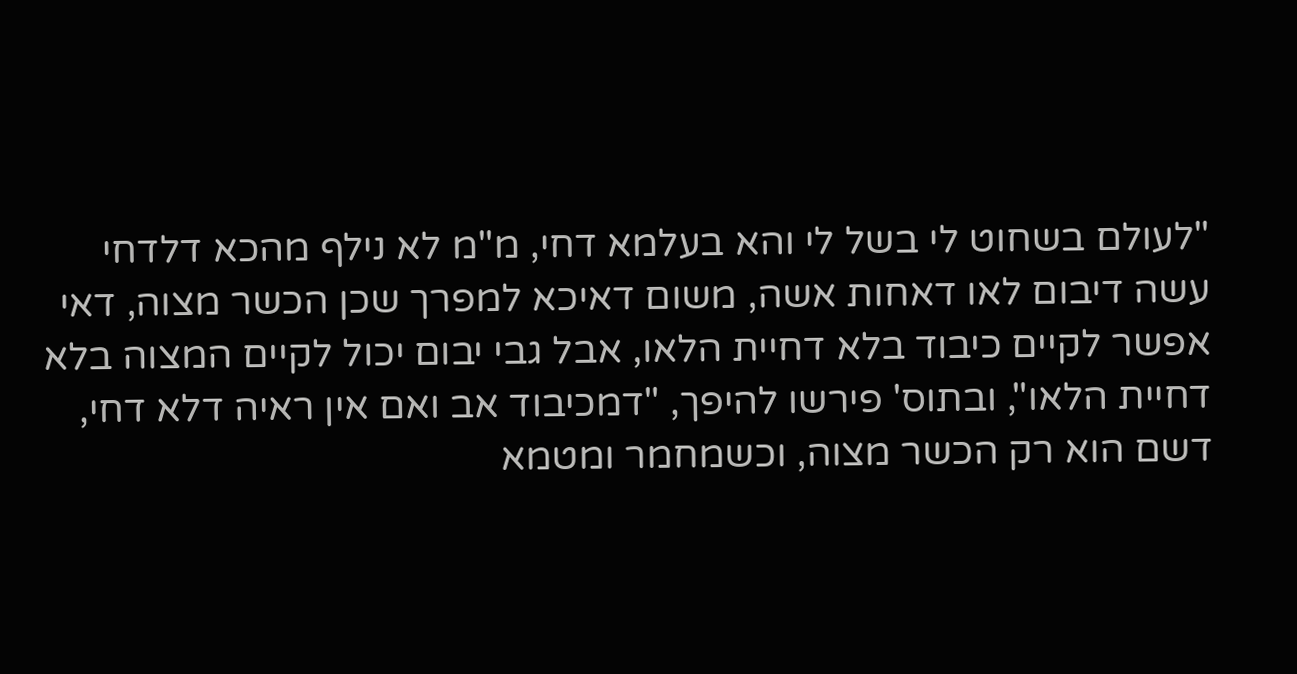"לעולם בשחוט לי בשל לי והא בעלמא דחי, מ"מ לא נילף מהכא דלדחי עשה דיבום לאו דאחות אשה, משום דאיכא למפרך שכן הכשר מצוה, דאי אפשר לקיים כיבוד בלא דחיית הלאו, אבל גבי יבום יכול לקיים המצוה בלא דחיית הלאו", ובתוס' פירשו להיפך, "דמכיבוד אב ואם אין ראיה דלא דחי, דשם הוא רק הכשר מצוה, וכשמחמר ומטמא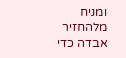ומניח מלהחזיר אבדה כדי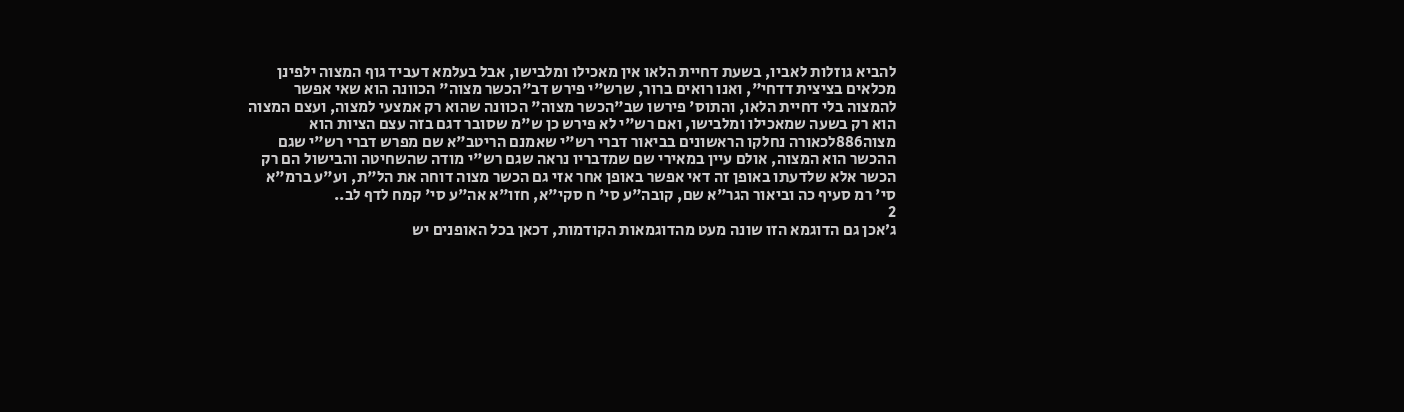להביא גוזלות לאביו, בשעת דחיית הלאו אין מאכילו ומלבישו, אבל בעלמא דעביד גוף המצוה ילפינן מכלאים בציצית דדחי", ואנו רואים ברור, שרש"י פירש דב"הכשר מצוה" הכוונה הוא שאי אפשר להמצוה בלי דחיית הלאו, והתוס' פירשו שב"הכשר מצוה" הכוונה שהוא רק אמצעי למצוה, ועצם המצוה הוא רק בשעה שמאכילו ומלבישו, ואם רש"י לא פירש כן ש"מ שסובר דגם בזה עצם הציות הוא מצוה886לכאורה נחלקו הראשונים בביאור דברי רש"י שאמנם הריטב"א שם מפרש דברי רש"י שגם ההכשר הוא המצוה, אולם עיין במאירי שם שמדבריו נראה שגם רש"י מודה שהשחיטה והבישול הם רק הכשר אלא שלדעתו באופן זה דאי אפשר באופן אחר אזי גם הכשר מצוה דוחה את הל"ת, וע"ע ברמ"א סי' רמ סעיף כה וביאור הגר"א שם, קובה"ע סי' ח סקי"א, חזו"א אה"ע סי' קמח לדף לב..
2
ג׳אכן גם הדוגמא הזו שונה מעט מהדוגמאות הקודמות, דכאן בכל האופנים יש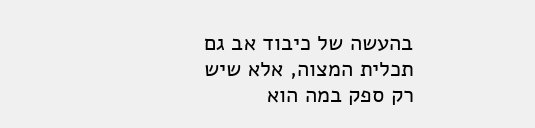בהעשה של כיבוד אב גם תכלית המצוה, אלא שיש רק ספק במה הוא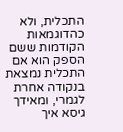התכלית, ולא כהדוגמאות הקודמות ששם הספק הוא אם התכלית נמצאת בנקודה אחרת לגמרי, ומאידך גיסא איך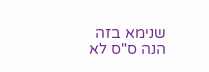שנימא בזה הנה ס"ס לא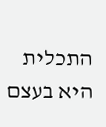התכלית היא בעצם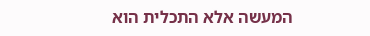המעשה אלא התכלית הוא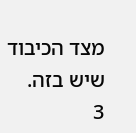מצד הכיבוד שיש בזה.
3